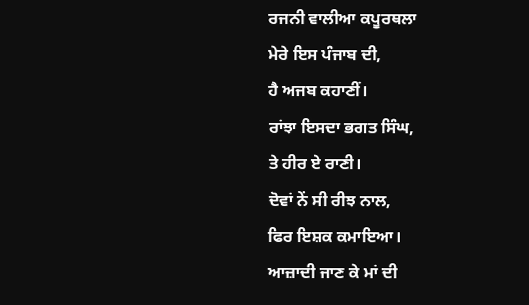ਰਜਨੀ ਵਾਲੀਆ ਕਪੂਰਥਲਾ
ਮੇਰੇ ਇਸ ਪੰਜਾਬ ਦੀ,
ਹੈ ਅਜਬ ਕਹਾਣੀਂ।
ਰਾਂਝਾ ਇਸਦਾ ਭਗਤ ਸਿੰਘ,
ਤੇ ਹੀਰ ਏ ਰਾਣੀ।
ਦੋਵਾਂ ਨੇਂ ਸੀ ਰੀਝ ਨਾਲ,
ਫਿਰ ਇਸ਼ਕ ਕਮਾਇਆ।
ਆਜ਼ਾਦੀ ਜਾਣ ਕੇ ਮਾਂ ਦੀ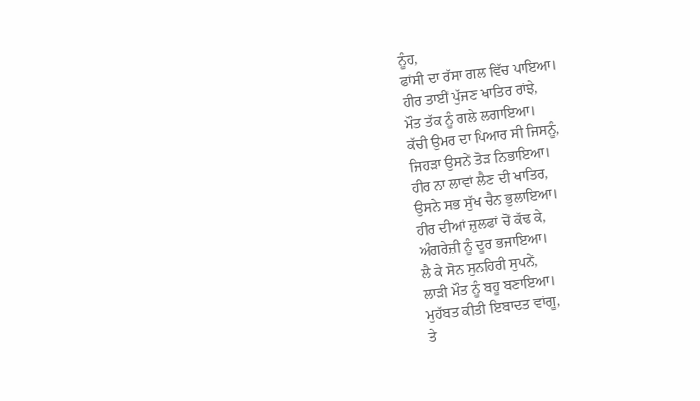ਨੂੰਹ,
ਫਾਂਸੀ ਦਾ ਰੱਸਾ ਗਲ ਵਿੱਚ ਪਾਇਆ।
ਹੀਰ ਤਾਈਂ ਪੁੱਜਣ ਖਾਤਿਰ ਰਾਂਝੇ,
ਮੌਤ ਤੱਕ ਨੂੰ ਗਲੇ ਲਗਾਇਆ।
ਕੱਚੀ ਉਮਰ ਦਾ ਪਿਆਰ ਸੀ ਜਿਸਨੂੰ,
ਜਿਹੜਾ ਉਸਨੇਂ ਤੋੜ ਨਿਭਾਇਆ।
ਹੀਰ ਨਾ ਲਾਵਾਂ ਲੈਣ ਦੀ ਖਾਤਿਰ,
ਉਸਨੇ ਸਭ ਸੁੱਖ ਚੈਨ ਭੁਲਾਇਆ।
ਹੀਰ ਦੀਆਂ ਜ਼ੁਲਫਾਂ ਚੋਂ ਕੱਢ ਕੇ,
ਅੰਗਰੇਜ਼ੀ ਨੂੰ ਦੂਰ ਭਜਾਇਆ।
ਲੈ ਕੇ ਸੋਨ ਸੁਨਹਿਰੀ ਸੁਪਨੇਂ,
ਲਾੜੀ ਮੌਤ ਨੂੰ ਬਹੂ ਬਣਾਇਆ।
ਮੁਹੱਬਤ ਕੀਤੀ ਇਬਾਦਤ ਵਾਂਗੂ,
ਤੇ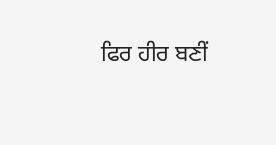ਫਿਰ ਹੀਰ ਬਣੀਂ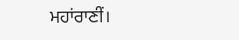ਮਹਾਂਰਾਣੀਂ।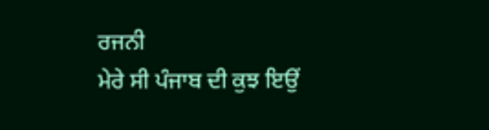ਰਜਨੀ
ਮੇਰੇ ਸੀ ਪੰਜਾਬ ਦੀ ਕੁਝ ਇਉਂ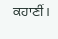ਕਹਾਣੀਂ।